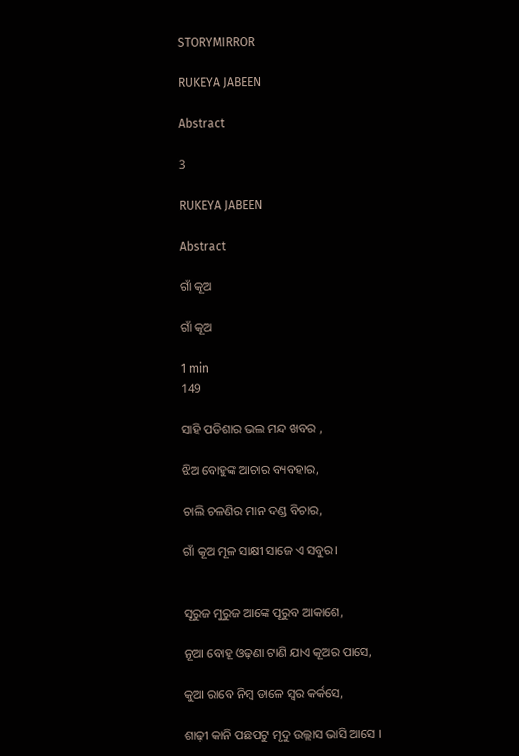STORYMIRROR

RUKEYA JABEEN

Abstract

3

RUKEYA JABEEN

Abstract

ଗାଁ କୂଅ

ଗାଁ କୂଅ

1 min
149

ସାହି ପଡିଶାର ଭଲ ମନ୍ଦ ଖବର ,

ଝିଅ ବୋହୁଙ୍କ ଆଚାର ବ୍ୟବହାର,

ଚାଲି ଚଳଣିର ମାନ ଦଣ୍ଡ ବିଚାର,

ଗାଁ କୂଅ ମୂଳ ସାକ୍ଷୀ ସାଜେ ଏ ସବୁର।


ସୂରୁଜ ମୁରୁଜ ଆଙ୍କେ ପୂରୁବ ଆକାଶେ,

ନୂଆ ବୋହୂ ଓଢ଼ଣା ଟାଣି ଯାଏ କୂଅର ପାସେ,

କୁଆ ରାବେ ନିମ୍ବ ଡାଳେ ସ୍ୱର କର୍କସେ,

ଶାଢ଼ୀ କାନି ପଛପଟୁ ମୃଦୁ ଉଲ୍ଲାସ ଭାସି ଆସେ ।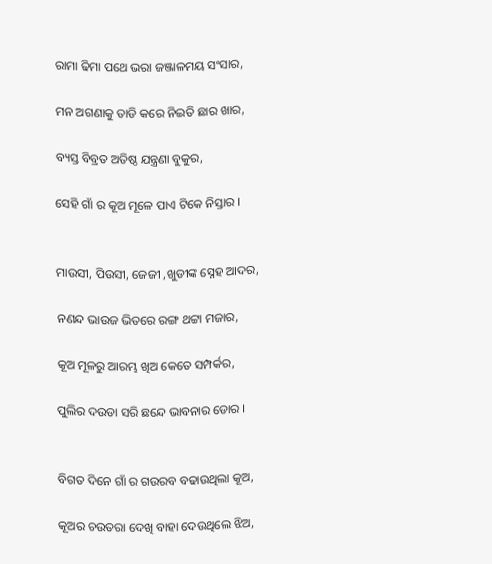ରାମା ଢିମା ପଥେ ଭରା ଜଞ୍ଜାଳମୟ ସଂସାର,

ମନ ଅଗଣାକୁ ତାଡି କରେ ନିଇତି ଛାର ଖାର,

ବ୍ୟସ୍ତ ବିବ୍ରତ ଅତିଷ୍ଠ ଯନ୍ତ୍ରଣା ବୁକୁର,

ସେହି ଗାଁ ର କୂଅ ମୂଳେ ପାଏ ଟିକେ ନିସ୍ତାର ।


ମାଉସୀ, ପିଉସୀ, ଜେଜୀ ,ଖୁଡୀଙ୍କ ସ୍ନେହ ଆଦର,

ନଣନ୍ଦ ଭାଉଜ ଭିତରେ ରଙ୍ଗ ଥଟ୍ଟା ମଜାର,

କୂଅ ମୂଳରୁ ଆରମ୍ଭ ଖିଅ କେତେ ସମ୍ପର୍କର,

ପୁଲିର ଦଉଡା ସରି ଛନ୍ଦେ ଭାବନାର ଡୋର ।


ବିଗତ ଦିନେ ଗାଁ ର ଗଉରବ ବଢାଉଥିଲା କୂଅ,

କୂଅର ଚଉତରା ଦେଖି ବାହା ଦେଉଥିଲେ ଝିଅ,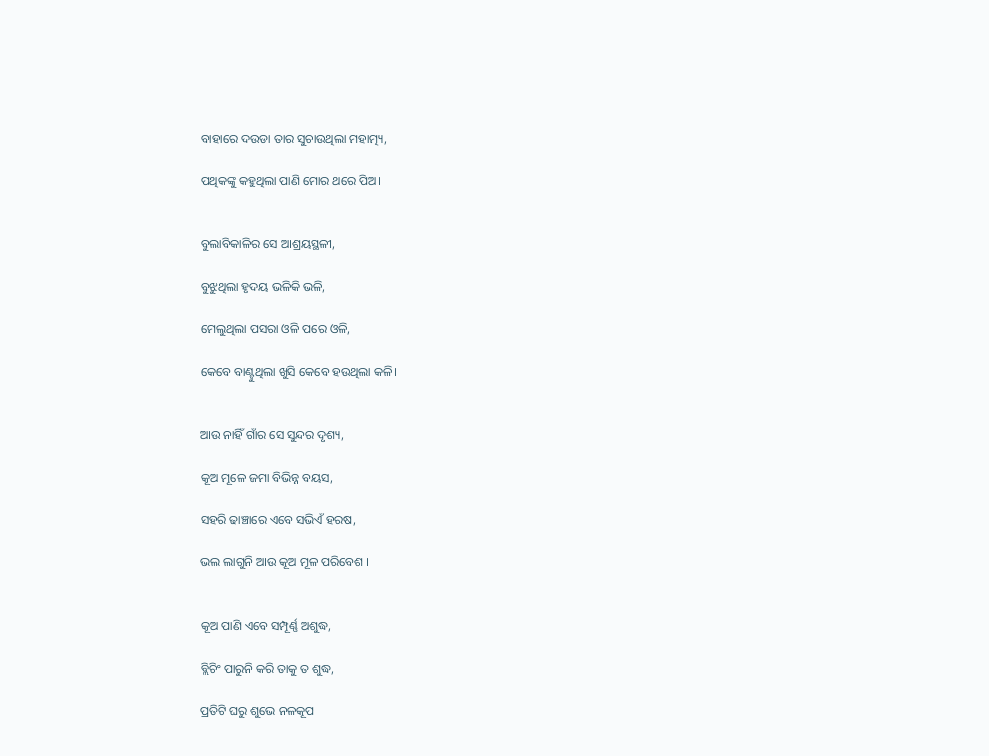ବାହାରେ ଦଉଡା ତାର ସୁଚାଉଥିଲା ମହାତ୍ମ୍ୟ,

ପଥିକଙ୍କୁ କହୁଥିଲା ପାଣି ମୋର ଥରେ ପିଅ।


ବୁଲାବିକାଳିର ସେ ଆଶ୍ରୟସ୍ଥଳୀ,

ବୁଝୁଥିଲା ହୃଦୟ ଭଳିକି ଭଳି,

ମେଲୁଥିଲା ପସରା ଓଳି ପରେ ଓଳି,

କେବେ ବାଣ୍ଟୁଥିଲା ଖୁସି କେବେ ହଉଥିଲା କଳି।


ଆଉ ନାହିଁ ଗାଁର ସେ ସୁନ୍ଦର ଦୃଶ୍ୟ,

କୂଅ ମୂଳେ ଜମା ବିଭିନ୍ନ ବୟସ,

ସହରି ଢାଞ୍ଚାରେ ଏବେ ସଭିଏଁ ହରଷ,

ଭଲ ଲାଗୁନି ଆଉ କୂଅ ମୂଳ ପରିବେଶ ।


କୂଅ ପାଣି ଏବେ ସମ୍ପୂର୍ଣ୍ଣ ଅଶୁଦ୍ଧ,

ବ୍ଲିଚିଂ ପାରୁନି କରି ତାକୁ ତ ଶୁଦ୍ଧ,

ପ୍ରତିଟି ଘରୁ ଶୁଭେ ନଳକୂପ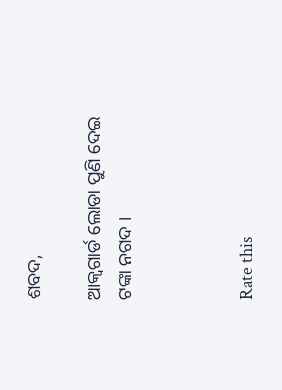ଶବଦ,

ଆକ୍ୱଗାର୍ଡ ଲୋଡା ପୁଣି ଦେଇ ଟଙ୍କା ନଗଦ ।



Rate this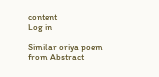content
Log in

Similar oriya poem from Abstract